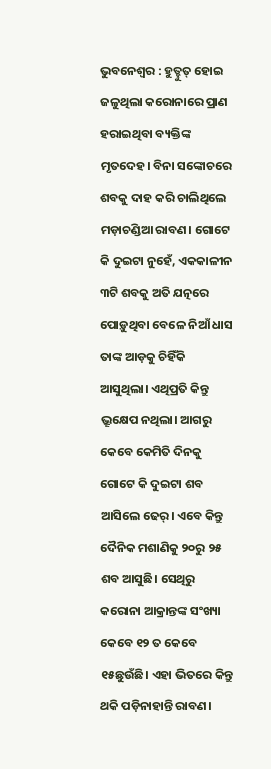ଭୁବନେଶ୍ୱର : ହୁତ୍ହୁତ୍ ହୋଇ ଜଳୁଥିଲା କରୋନାରେ ପ୍ରାଣ ହରାଇଥିବା ବ୍ୟକ୍ତିଙ୍କ ମୃତଦେହ। ବିନା ସଙ୍କୋଚରେ ଶବକୁ ଦାହ କରି ଚାଲିଥିଲେ ମଡ଼ାଚଣ୍ଡିଆ ରାବଣ। ଗୋଟେ କି ଦୁଇଟା ନୁହେଁ, ଏକକାଳୀନ ୩ଟି ଶବକୁ ଅତି ଯତ୍ନରେ ପୋଡ଼ୁଥିବା ବେଳେ ନିଆଁ ଧାସ ତାଙ୍କ ଆଡ଼କୁ ଚିହିଁକି ଆସୁଥିଲା। ଏଥିପ୍ରତି କିନ୍ତୁ ଭ୍ରୂକ୍ଷେପ ନଥିଲା। ଆଗରୁ କେବେ କେମିତି ଦିନକୁ ଗୋଟେ କି ଦୁଇଟା ଶବ ଆସିଲେ ଢେର୍। ଏବେ କିନ୍ତୁ ଦୈନିକ ମଶାଣିକୁ ୨୦ରୁ ୨୫ ଶବ ଆସୁଛି। ସେଥିରୁ କରୋନା ଆକ୍ରାନ୍ତଙ୍କ ସଂଖ୍ୟା କେବେ ୧୨ ତ କେବେ ୧୫ଛୁଉଁଛି। ଏହା ଭିତରେ କିନ୍ତୁ ଥକି ପଡ଼ିନାହାନ୍ତି ରାବଣ।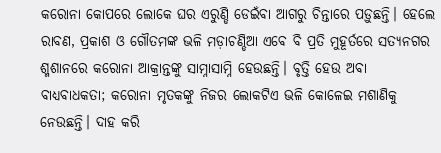କରୋନା କୋପରେ ଲୋକେ ଘର ଏରୁଣ୍ଡି ଡେଇଁବା ଆଗରୁ ଚିନ୍ତାରେ ପଡ଼ୁଛନ୍ତି। ହେଲେ ରାବଣ, ପ୍ରକାଶ ଓ ଗୌତମଙ୍କ ଭଳି ମଡ଼ାଚଣ୍ଡିଆ ଏବେ ବି ପ୍ରତି ମୁହୂର୍ତରେ ସତ୍ୟନଗର ଶ୍ମଶାନରେ କରୋନା ଆକ୍ରାନ୍ତଙ୍କୁ ସାମ୍ନାସାମ୍ନି ହେଉଛନ୍ତି। ବୃତ୍ତି ହେଉ ଅବା ବାଧ୍ୟବାଧକତା; କରୋନା ମୃତକଙ୍କୁ ନିଜର ଲୋକଟିଏ ଭଳି କୋଳେଇ ମଶାଣିକୁ ନେଉଛନ୍ତି। ଦାହ କରି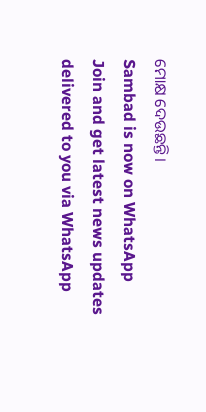ମୋକ୍ଷ ଦେଉଛନ୍ତି।
Sambad is now on WhatsApp
Join and get latest news updates delivered to you via WhatsApp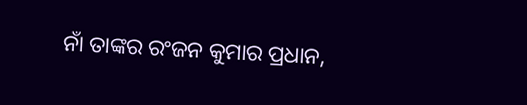ନାଁ ତାଙ୍କର ରଂଜନ କୁମାର ପ୍ରଧାନ,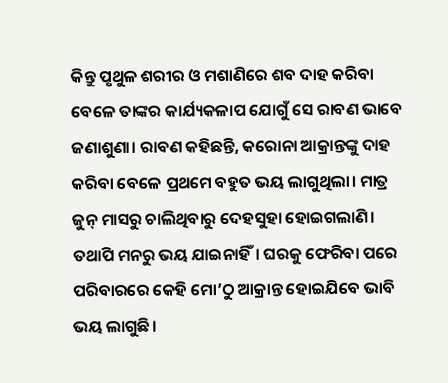କିନ୍ତୁ ପୃଥୁଳ ଶରୀର ଓ ମଶାଣିରେ ଶବ ଦାହ କରିବା ବେଳେ ତାଙ୍କର କାର୍ଯ୍ୟକଳାପ ଯୋଗୁଁ ସେ ରାବଣ ଭାବେ ଜଣାଶୁଣା। ରାବଣ କହିଛନ୍ତି, କରୋନା ଆକ୍ରାନ୍ତଙ୍କୁ ଦାହ କରିବା ବେଳେ ପ୍ରଥମେ ବହୁତ ଭୟ ଲାଗୁଥିଲା। ମାତ୍ର ଜୁନ୍ ମାସରୁ ଚାଲିଥିବାରୁ ଦେହସୁହା ହୋଇଗଲାଣି। ତଥାପି ମନରୁ ଭୟ ଯାଇନାହିଁ। ଘରକୁ ଫେରିବା ପରେ ପରିବାରରେ କେହି ମୋ’ଠୁ ଆକ୍ରାନ୍ତ ହୋଇଯିବେ ଭାବି ଭୟ ଲାଗୁଛି।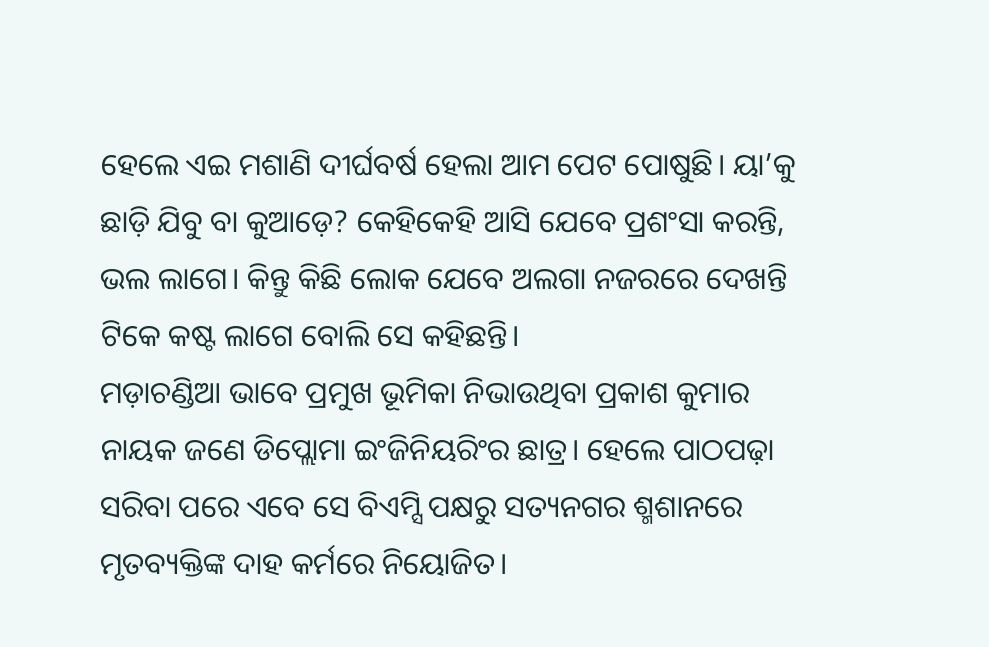ହେଲେ ଏଇ ମଶାଣି ଦୀର୍ଘବର୍ଷ ହେଲା ଆମ ପେଟ ପୋଷୁଛି। ୟା’କୁ ଛାଡ଼ି ଯିବୁ ବା କୁଆଡ଼େ? କେହିକେହି ଆସି ଯେବେ ପ୍ରଶଂସା କରନ୍ତି, ଭଲ ଲାଗେ। କିନ୍ତୁ କିଛି ଲୋକ ଯେବେ ଅଲଗା ନଜରରେ ଦେଖନ୍ତି ଟିକେ କଷ୍ଟ ଲାଗେ ବୋଲି ସେ କହିଛନ୍ତି।
ମଡ଼ାଚଣ୍ଡିଆ ଭାବେ ପ୍ରମୁଖ ଭୂମିକା ନିଭାଉଥିବା ପ୍ରକାଶ କୁମାର ନାୟକ ଜଣେ ଡିପ୍ଲୋମା ଇଂଜିନିୟରିଂର ଛାତ୍ର। ହେଲେ ପାଠପଢ଼ା ସରିବା ପରେ ଏବେ ସେ ବିଏମ୍ସି ପକ୍ଷରୁ ସତ୍ୟନଗର ଶ୍ମଶାନରେ ମୃତବ୍ୟକ୍ତିଙ୍କ ଦାହ କର୍ମରେ ନିୟୋଜିତ।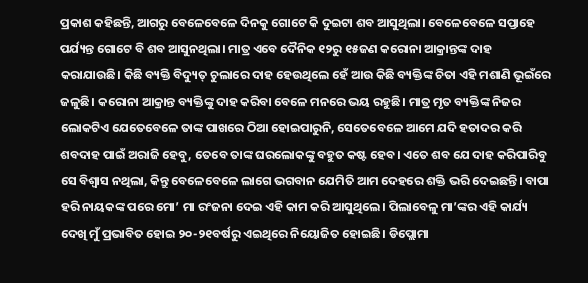ପ୍ରକାଶ କହିଛନ୍ତି, ଆଗରୁ ବେଳେବେଳେ ଦିନକୁ ଗୋଟେ କି ଦୁଇଟା ଶବ ଆସୁଥିଲା। ବେଳେବେଳେ ସପ୍ତାହେ ପର୍ଯ୍ୟନ୍ତ ଗୋଟେ ବି ଶବ ଆସୁନଥିଲା। ମାତ୍ର ଏବେ ଦୈନିକ ୧୨ରୁ ୧୫ଜଣ କରୋନା ଆକ୍ରାନ୍ତଙ୍କ ଦାହ କରାଯାଉଛି। କିଛି ବ୍ୟକ୍ତି ବିଦ୍ୟୁତ୍ ଚୁଲାରେ ଦାହ ହେଉଥିଲେ ହେଁ ଆଉ କିଛି ବ୍ୟକ୍ତିଙ୍କ ଚିତା ଏହି ମଶାଣି ଭୂଇଁରେ ଜଳୁଛି। କରୋନା ଆକ୍ରାନ୍ତ ବ୍ୟକ୍ତିଙ୍କୁ ଦାହ କରିବା ବେଳେ ମନରେ ଭୟ ରହୁଛି। ମାତ୍ର ମୃତ ବ୍ୟକ୍ତିଙ୍କ ନିଜର ଲୋକଟିଏ ଯେତେବେଳେ ତାଙ୍କ ପାଖରେ ଠିଆ ହୋଇପାରୁନି, ସେତେବେଳେ ଆମେ ଯଦି ହତାଦର କରି ଶବଦାହ ପାଇଁ ଅରାଜି ହେବୁ, ତେବେ ତାଙ୍କ ଘରଲୋକଙ୍କୁ ବହୁତ କଷ୍ଟ ହେବ। ଏତେ ଶବ ଯେ ଦାହ କରିପାରିବୁ ସେ ବିଶ୍ବାସ ନଥିଲା, କିନ୍ତୁ ବେଳେବେଳେ ଲାଗେ ଭଗବାନ ଯେମିତି ଆମ ଦେହରେ ଶକ୍ତି ଭରି ଦେଇଛନ୍ତି। ବାପା ହରି ନାୟକଙ୍କ ପରେ ମୋ’ ମା ରଂଜନା ଦେଇ ଏହି କାମ କରି ଆସୁଥିଲେ। ପିଲାବେଳୁ ମା’ଙ୍କର ଏହି କାର୍ଯ୍ୟ ଦେଖି ମୁଁ ପ୍ରଭାବିତ ହୋଇ ୨୦-୨୧ବର୍ଷରୁ ଏଇଥିରେ ନିୟୋଜିତ ହୋଇଛି। ଡିପ୍ଲୋମା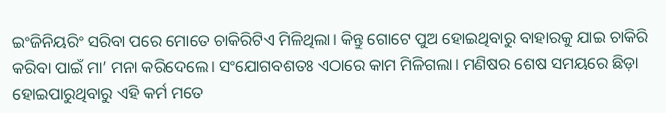ଇଂଜିନିୟରିଂ ସରିବା ପରେ ମୋତେ ଚାକିରିଟିଏ ମିଳିଥିଲା। କିନ୍ତୁ ଗୋଟେ ପୁଅ ହୋଇଥିବାରୁ ବାହାରକୁ ଯାଇ ଚାକିରି କରିବା ପାଇଁ ମା’ ମନା କରିଦେଲେ। ସଂଯୋଗବଶତଃ ଏଠାରେ କାମ ମିଳିଗଲା। ମଣିଷର ଶେଷ ସମୟରେ ଛିଡ଼ା ହୋଇପାରୁଥିବାରୁ ଏହି କର୍ମ ମତେ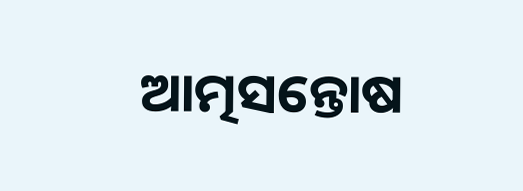ଆତ୍ମସନ୍ତୋଷ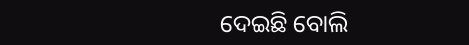ଦେଇଛି ବୋଲି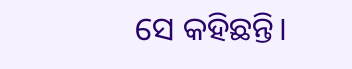ସେ କହିଛନ୍ତି।